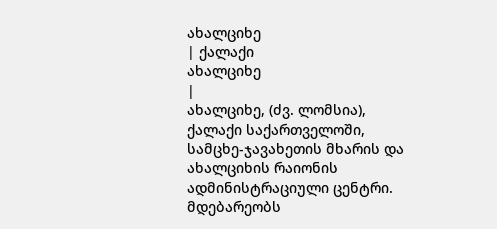ახალციხე
| ქალაქი
ახალციხე
|
ახალციხე, (ძვ. ლომსია), ქალაქი საქართველოში, სამცხე-ჯავახეთის მხარის და ახალციხის რაიონის ადმინისტრაციული ცენტრი. მდებარეობს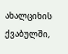ახალციხის ქვაბულში,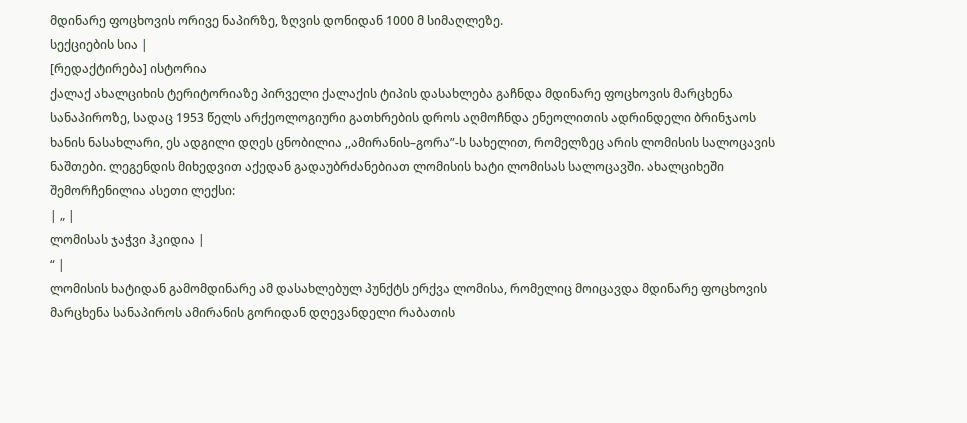მდინარე ფოცხოვის ორივე ნაპირზე, ზღვის დონიდან 1000 მ სიმაღლეზე.
სექციების სია |
[რედაქტირება] ისტორია
ქალაქ ახალციხის ტერიტორიაზე პირველი ქალაქის ტიპის დასახლება გაჩნდა მდინარე ფოცხოვის მარცხენა სანაპიროზე, სადაც 1953 წელს არქეოლოგიური გათხრების დროს აღმოჩნდა ენეოლითის ადრინდელი ბრინჯაოს ხანის ნასახლარი, ეს ადგილი დღეს ცნობილია ,,ამირანის–გორა”-ს სახელით, რომელზეც არის ლომისის სალოცავის ნაშთები. ლეგენდის მიხედვით აქედან გადაუბრძანებიათ ლომისის ხატი ლომისას სალოცავში. ახალციხეში შემორჩენილია ასეთი ლექსი:
| „ |
ლომისას ჯაჭვი ჰკიდია |
“ |
ლომისის ხატიდან გამომდინარე ამ დასახლებულ პუნქტს ერქვა ლომისა, რომელიც მოიცავდა მდინარე ფოცხოვის მარცხენა სანაპიროს ამირანის გორიდან დღევანდელი რაბათის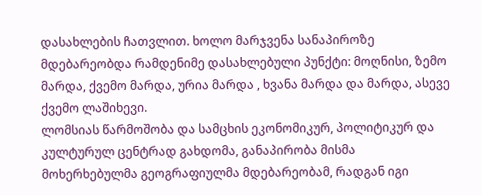დასახლების ჩათვლით. ხოლო მარჯვენა სანაპიროზე მდებარეობდა რამდენიმე დასახლებული პუნქტი: მოღნისი, ზემო მარდა, ქვემო მარდა, ურია მარდა , ხვანა მარდა და მარდა, ასევე ქვემო ლაშიხევი.
ლომსიას წარმოშობა და სამცხის ეკონომიკურ, პოლიტიკურ და კულტურულ ცენტრად გახდომა, განაპირობა მისმა მოხერხებულმა გეოგრაფიულმა მდებარეობამ, რადგან იგი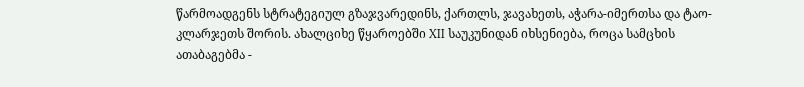წარმოადგენს სტრატეგიულ გზაჯვარედინს, ქართლს, ჯავახეთს, აჭარა-იმერთსა და ტაო-კლარჯეთს შორის. ახალციხე წყაროებში XII საუკუნიდან იხსენიება, როცა სამცხის ათაბაგებმა -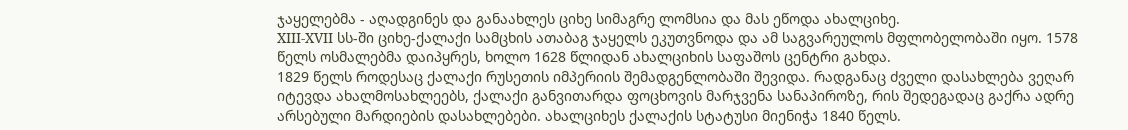ჯაყელებმა - აღადგინეს და განაახლეს ციხე სიმაგრე ლომსია და მას ეწოდა ახალციხე.
XIII-XVII სს-ში ციხე-ქალაქი სამცხის ათაბაგ ჯაყელს ეკუთვნოდა და ამ საგვარეულოს მფლობელობაში იყო. 1578 წელს ოსმალებმა დაიპყრეს, ხოლო 1628 წლიდან ახალციხის საფაშოს ცენტრი გახდა.
1829 წელს როდესაც ქალაქი რუსეთის იმპერიის შემადგენლობაში შევიდა. რადგანაც ძველი დასახლება ვეღარ იტევდა ახალმოსახლეებს, ქალაქი განვითარდა ფოცხოვის მარჯვენა სანაპიროზე, რის შედეგადაც გაქრა ადრე არსებული მარდიების დასახლებები. ახალციხეს ქალაქის სტატუსი მიენიჭა 1840 წელს.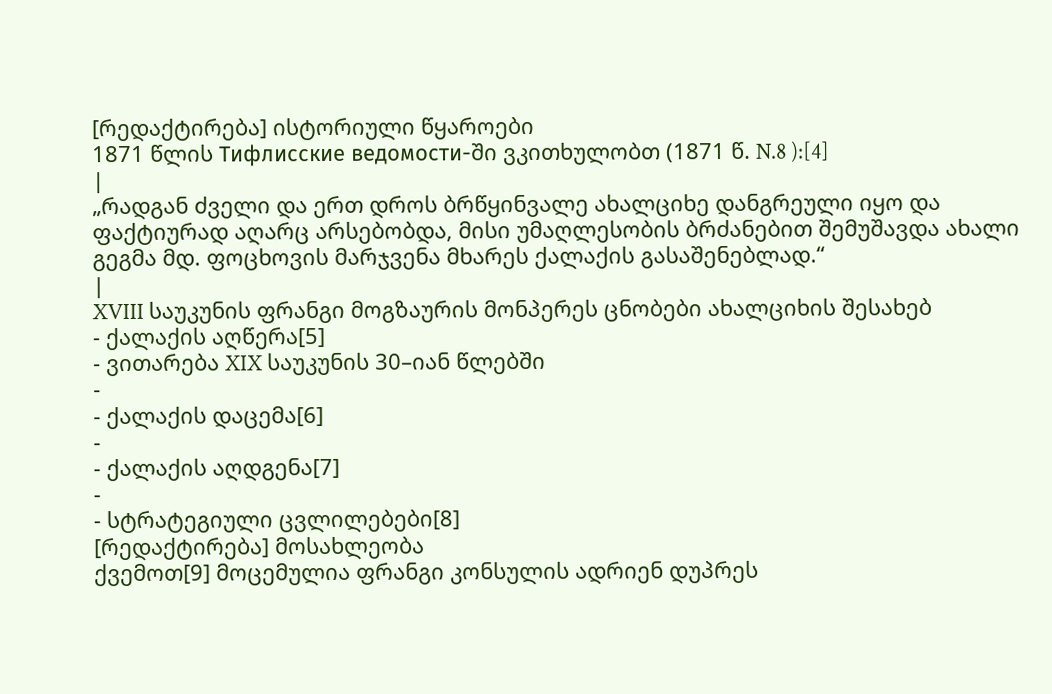[რედაქტირება] ისტორიული წყაროები
1871 წლის Тифлисские ведомости-ში ვკითხულობთ (1871 წ. N.8 ):[4]
|
„რადგან ძველი და ერთ დროს ბრწყინვალე ახალციხე დანგრეული იყო და ფაქტიურად აღარც არსებობდა, მისი უმაღლესობის ბრძანებით შემუშავდა ახალი გეგმა მდ. ფოცხოვის მარჯვენა მხარეს ქალაქის გასაშენებლად.“
|
XVIII საუკუნის ფრანგი მოგზაურის მონპერეს ცნობები ახალციხის შესახებ
- ქალაქის აღწერა[5]
- ვითარება XIX საუკუნის 30–იან წლებში
-
- ქალაქის დაცემა[6]
-
- ქალაქის აღდგენა[7]
-
- სტრატეგიული ცვლილებები[8]
[რედაქტირება] მოსახლეობა
ქვემოთ[9] მოცემულია ფრანგი კონსულის ადრიენ დუპრეს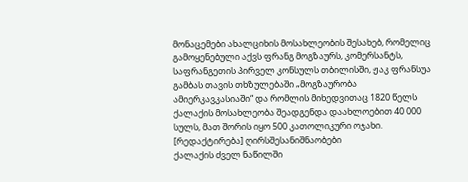მონაცემები ახალციხის მოსახლეობის შესახებ, რომელიც გამოყენებული აქვს ფრანგ მოგზაურს, კომერსანტს, საფრანგეთის პირველ კონსულს თბილისში, ჟაკ ფრანსუა გამბას თავის თხზულებაში „მოგზაურობა ამიერკავკასიაში“ და რომლის მიხედვითაც 1820 წელს ქალაქის მოსახლეობა შეადგენდა დაახლოებით 40 000 სულს, მათ შორის იყო 500 კათოლიკური ოჯახი.
[რედაქტირება] ღირსშესანიშნაობები
ქალაქის ძველ ნაწილში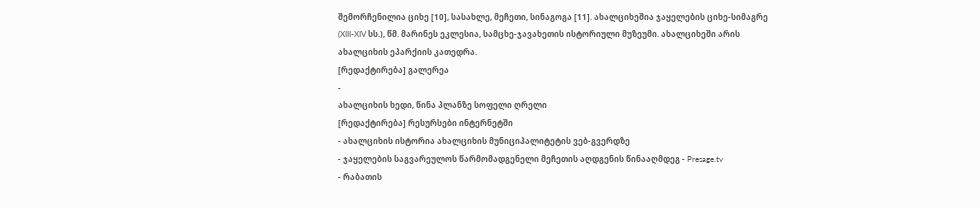შემორჩენილია ციხე [10], სასახლე, მეჩეთი, სინაგოგა [11]. ახალციხეშია ჯაყელების ციხე-სიმაგრე (XIII-XIV სს.), წმ. მარინეს ეკლესია, სამცხე-ჯავახეთის ისტორიული მუზეუმი. ახალციხეში არის ახალციხის ეპარქიის კათედრა.
[რედაქტირება] გალერეა
-
ახალციხის ხედი, წინა პლანზე სოფელი ღრელი
[რედაქტირება] რესურსები ინტერნეტში
- ახალციხის ისტორია ახალციხის მუნიციპალიტეტის ვებ-გვერდზე
- ჯაყელების საგვარეულოს წარმომადგენელი მეჩეთის აღდგენის წინააღმდეგ - Presage.tv
- რაბათის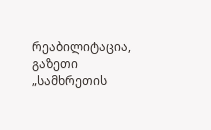რეაბილიტაცია, გაზეთი „სამხრეთის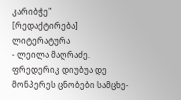კარიბჭე"
[რედაქტირება] ლიტერატურა
- ლეილა მაღრაძე. ფრედერიკ დიუბუა დე მონპერეს ცნობები სამცხე-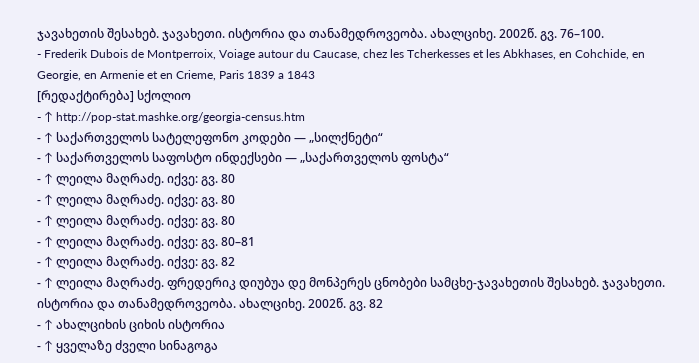ჯავახეთის შესახებ. ჯავახეთი. ისტორია და თანამედროვეობა. ახალციხე. 2002წ. გვ. 76–100.
- Frederik Dubois de Montperroix, Voiage autour du Caucase, chez les Tcherkesses et les Abkhases, en Cohchide, en Georgie, en Armenie et en Crieme, Paris 1839 a 1843
[რედაქტირება] სქოლიო
- ↑ http://pop-stat.mashke.org/georgia-census.htm
- ↑ საქართველოს სატელეფონო კოდები — „სილქნეტი“
- ↑ საქართველოს საფოსტო ინდექსები — „საქართველოს ფოსტა“
- ↑ ლეილა მაღრაძე. იქვე: გვ. 80
- ↑ ლეილა მაღრაძე. იქვე: გვ. 80
- ↑ ლეილა მაღრაძე. იქვე: გვ. 80
- ↑ ლეილა მაღრაძე. იქვე: გვ. 80–81
- ↑ ლეილა მაღრაძე. იქვე: გვ. 82
- ↑ ლეილა მაღრაძე. ფრედერიკ დიუბუა დე მონპერეს ცნობები სამცხე-ჯავახეთის შესახებ. ჯავახეთი. ისტორია და თანამედროვეობა. ახალციხე. 2002წ. გვ. 82
- ↑ ახალციხის ციხის ისტორია
- ↑ ყველაზე ძველი სინაგოგა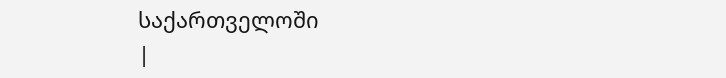საქართველოში
|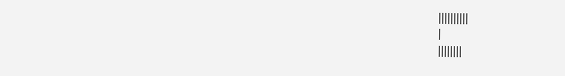||||||||||
|
||||||||